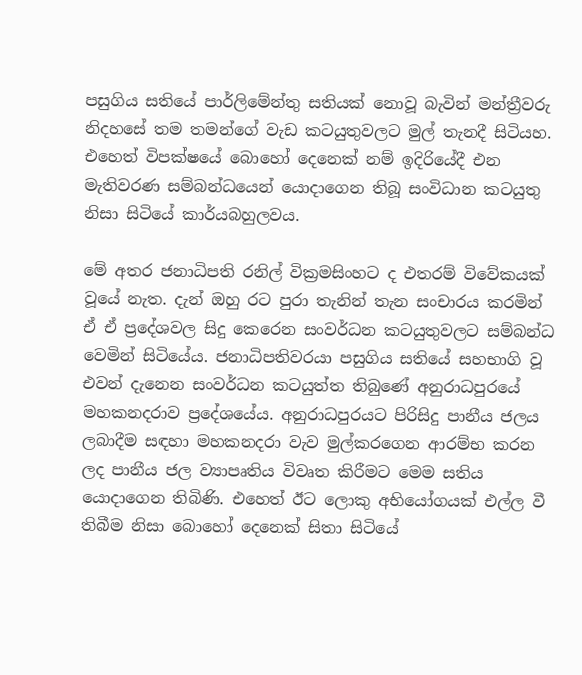පසුගිය සතියේ පාර්ලිමේන්තු සතියක් නොවූ බැවින් මන්ත්‍රීවරු නිදහසේ තම තමන්ගේ වැඩ කටයුතුවලට මුල් තැනදී සිටියහ. එහෙත් විපක්ෂයේ බොහෝ දෙනෙක් නම් ඉදිරියේදී එන මැතිවරණ සම්බන්ධයෙන් යොදාගෙන තිබූ සංවිධාන කටයුතු නිසා සිටියේ කාර්යබහුලවය.

මේ අතර ජනාධිපති රනිල් වික්‍රමසිංහට ද එතරම් විවේකයක් වූයේ නැත. දැන් ඔහු රට පුරා තැනින් තැන සංචාරය කරමින් ඒ ඒ ප්‍රදේශවල සිදු කෙරෙන සංවර්ධන කටයුතුවලට සම්බන්ධ වෙමින් සිටියේය. ජනාධිපතිවරයා පසුගිය සතියේ සහභාගි වූ එවන් දැනෙන සංවර්ධන කටයුත්ත තිබුණේ අනුරාධපුරයේ මහකනදරාව ප්‍රදේශයේය. අනුරාධපුරයට පිරිසිදු පානීය ජලය ලබාදීම සඳහා මහකනදරා වැව මුල්කරගෙන ආරම්භ කරන ලද පානීය ජල ව්‍යාපෘතිය විවෘත කිරීමට මෙම සතිය යොදාගෙන තිබිණි. එහෙත් ඊට ලොකු අභියෝගයක් එල්ල වී තිබීම නිසා බොහෝ දෙනෙක් සිතා සිටියේ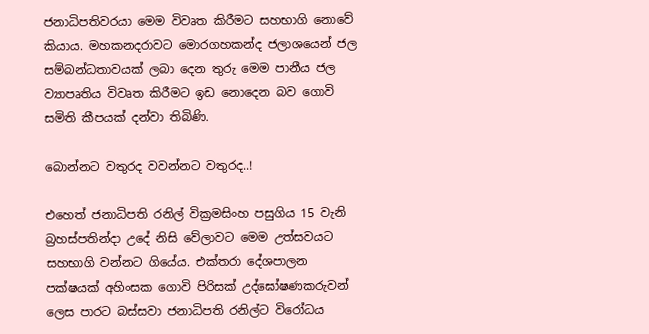ජනාධිපතිවරයා මෙම විවෘත කිරීමට සහභාගි නොවේ කියාය. මහකනදරාවට මොරගහකන්ද ජලාශයෙන් ජල සම්බන්ධතාවයක් ලබා දෙන තුරු මෙම පානීය ජල ව්‍යාපෘතිය විවෘත කිරීමට ඉඩ නොදෙන බව ගොවි සමිති කීපයක් දන්වා තිබිණි.

බොන්නට වතුරද වවන්නට වතුරද..!

එහෙත් ජනාධිපති රනිල් වික්‍රමසිංහ පසුගිය 15 වැනි බ්‍රහස්පතින්දා උදේ නිසි වේලාවට මෙම උත්සවයට සහභාගි වන්නට ගියේය. එක්තරා දේශපාලන පක්ෂයක් අහිංසක ගොවි පිරිසක් උද්ඝෝෂණකරුවන් ලෙස පාරට බස්සවා ජනාධිපති රනිල්ට විරෝධය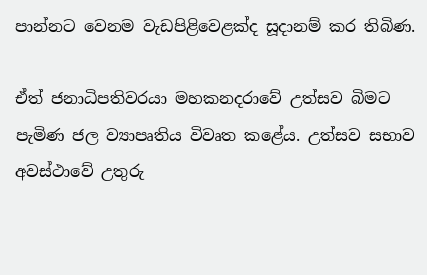පාන්නට වෙනම වැඩපිළිවෙළක්ද සූදානම් කර තිබිණ.

ඒත් ජනාධිපතිවරයා මහකනදරාවේ උත්සව බිමට පැමිණ ජල ව්‍යාපෘතිය විවෘත කළේය. උත්සව සභාව අවස්ථාවේ උතුරු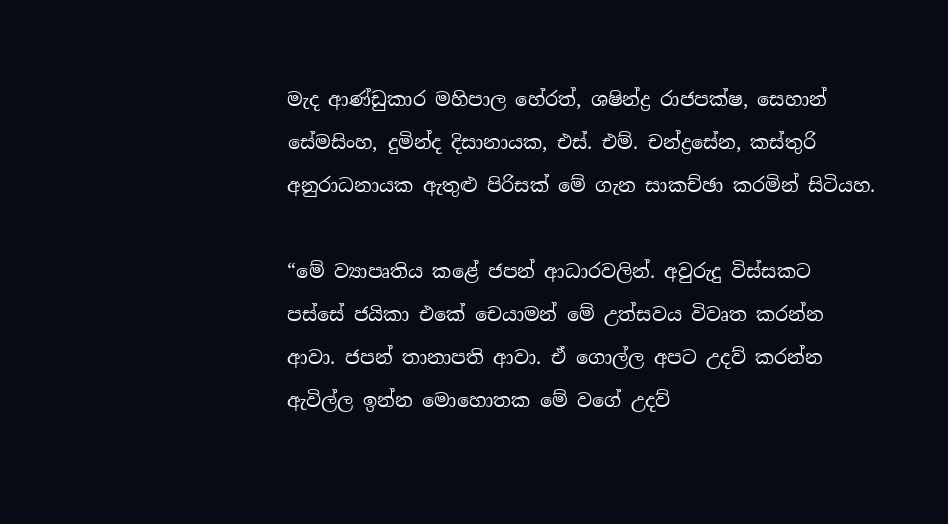මැද ආණ්ඩුකාර මහිපාල හේරත්, ශෂින්ද්‍ර රාජපක්ෂ, සෙහාන් සේමසිංහ, දුමින්ද දිසානායක, එස්. එම්. චන්ද්‍රසේන, කස්තුරි අනුරාධනායක ඇතුළු පිරිසක් මේ ගැන සාකච්ඡා කරමින් සිටියහ.

“මේ ව්‍යාපෘතිය කළේ ජපන් ආධාරවලින්. අවුරුදු විස්සකට පස්සේ ජයිකා එකේ චෙයාමන් මේ උත්සවය විවෘත කරන්න ආවා. ජපන් තානාපති ආවා. ඒ ගොල්ල අපට උදව් කරන්න ඇවිල්ල ඉන්න මොහොතක මේ වගේ උදව්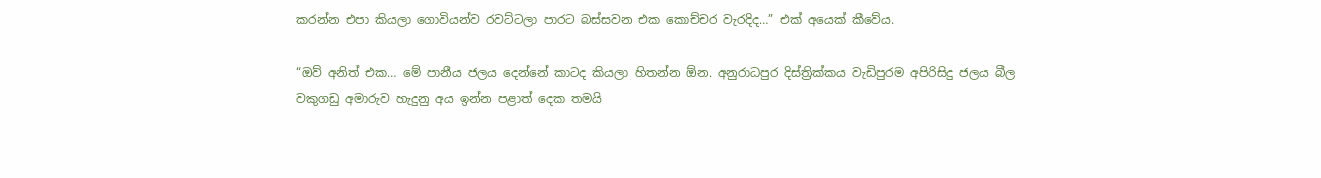කරන්න එපා කියලා ගොවියන්ව රවට්ටලා පාරට බස්සවන එක කොච්චර වැරදිද…” එක් අයෙක් කීවේය.

“ඔව් අනිත් එක… මේ පානීය ජලය දෙන්නේ කාටද කියලා හිතන්න ඕන. අනුරාධපුර දිස්ත්‍රික්කය වැඩිපුරම අපිරිසිදු ජලය බීල වකුගඩු අමාරුව හැදුනු අය ඉන්න පළාත් දෙක තමයි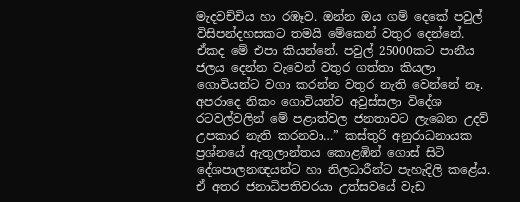මැදවච්චිය හා රඹෑව. ඔන්න ඔය ගම් දෙකේ පවුල් විසිපන්දහසකට තමයි මේකෙන් වතුර දෙන්නේ. ඒකද මේ එපා කියන්නේ. පවුල් 25000කට පානීය ජලය දෙන්න වැවෙන් වතුර ගත්තා කියලා ගොවියන්ට වගා කරන්න වතුර නැති වෙන්නේ නෑ. අපරාදෙ නිකං ගොවියන්ව අවුස්සලා විදේශ රටවල්වලින් මේ පළාත්වල ජනතාවට ලැබෙන උදව් උපකාර නැති කරනවා…” කස්තුරි අනුරාධනායක ප්‍රශ්නයේ ඇතුලාන්තය කොළඹින් ගොස් සිටි දේශපාලනඥයන්ට හා නිලධාරීන්ට පැහැදිලි කළේය. ඒ අතර ජනාධිපතිවරයා උත්සවයේ වැඩ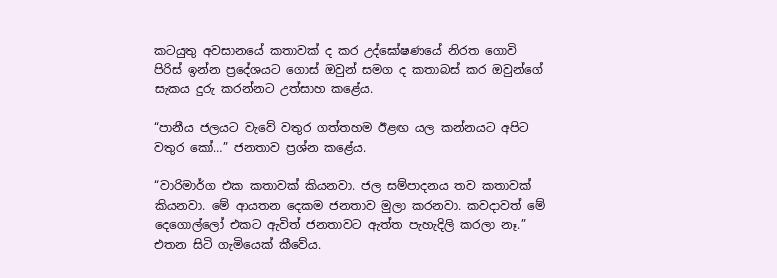කටයුතු අවසානයේ කතාවක් ද කර උද්ඝෝෂණයේ නිරත ගොවි පිරිස් ඉන්න ප්‍රදේශයට ගොස් ඔවුන් සමග ද කතාබස් කර ඔවුන්ගේ සැකය දුරු කරන්නට උත්සාහ කළේය.

“පානීය ජලයට වැවේ වතුර ගත්තහම ඊළඟ යල කන්නයට අපිට වතුර කෝ…” ජනතාව ප්‍රශ්න කළේය.

“වාරිමාර්ග එක කතාවක් කියනවා. ජල සම්පාදනය තව කතාවක් කියනවා. මේ ආයතන දෙකම ජනතාව මුලා කරනවා. කවදාවත් මේ දෙගොල්ලෝ එකට ඇවිත් ජනතාවට ඇත්ත පැහැදිලි කරලා නෑ.” එතන සිටි ගැමියෙක් කීවේය.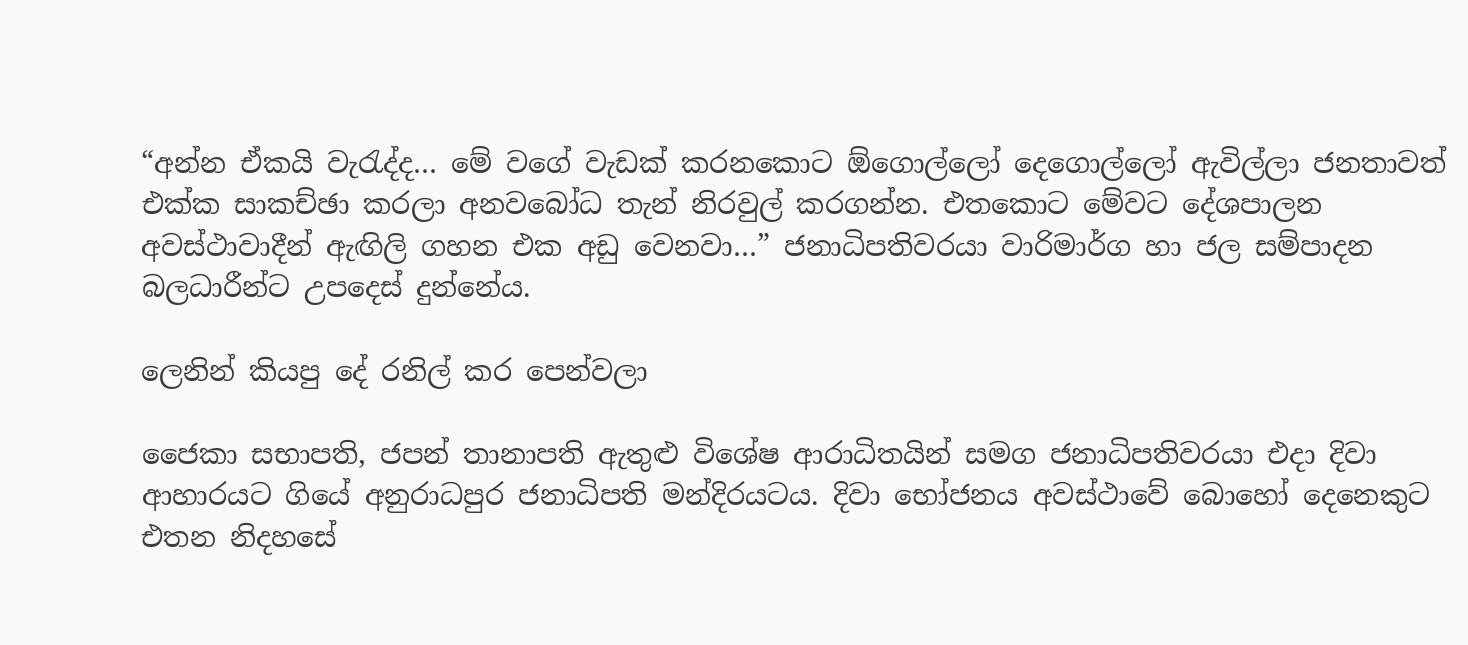“අන්න ඒකයි වැරැද්ද… මේ වගේ වැඩක් කරනකොට ඕගොල්ලෝ දෙගොල්ලෝ ඇවිල්ලා ජනතාවත් එක්ක සාකච්ඡා කරලා අනවබෝධ තැන් නිරවුල් කරගන්න. එතකොට මේවට දේශපාලන අවස්ථාවාදීන් ඇඟිලි ගහන එක අඩු වෙනවා…” ජනාධිපතිවරයා වාරිමාර්ග හා ජල සම්පාදන බලධාරීන්ට උපදෙස් දුන්නේය.

ලෙනින් කියපු දේ රනිල් කර පෙන්වලා

ජෛකා සභාපති, ජපන් තානාපති ඇතුළු විශේෂ ආරාධිතයින් සමග ජනාධිපතිවරයා එදා දිවා ආහාරයට ගියේ අනුරාධපුර ජනාධිපති මන්දිරයටය. දිවා භෝජනය අවස්ථාවේ බොහෝ දෙනෙකුට එතන නිදහසේ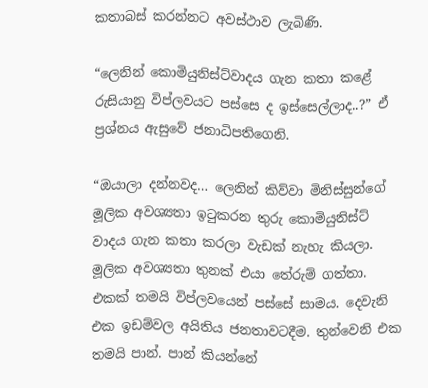කතාබස් කරන්නට අවස්ථාව ලැබිණි.

“ලෙනින් කොමියුනිස්ට්වාදය ගැන කතා කළේ රුසියානු විප්ලවයට පස්සෙ ද ඉස්සෙල්ලාද..?” ඒ ප්‍රශ්නය ඇසුවේ ජනාධිපතිගෙනි.

“ඔයාලා දන්නවද… ලෙනින් කිව්වා මිනිස්සුන්ගේ මූලික අවශ්‍යතා ඉටුකරන තුරු කොමියුනිස්ට් වාදය ගැන කතා කරලා වැඩක් නැහැ කියලා. මූලික අවශ්‍යතා තුනක් එයා තේරුම් ගත්තා. එකක් තමයි විප්ලවයෙන් පස්සේ සාමය. දෙවැනි එක ඉඩම්වල අයිතිය ජනතාවටදීම. තුන්වෙනි එක තමයි පාන්. පාන් කියන්නේ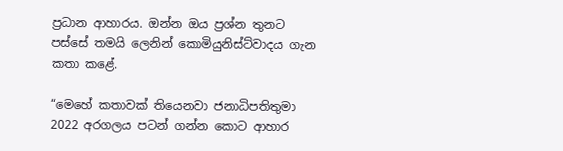ප්‍රධාන ආහාරය. ඔන්න ඔය ප්‍රශ්න තුනට පස්සේ තමයි ලෙනින් කොමියුනිස්ට්වාදය ගැන කතා කළේ.

“මෙහේ කතාවක් තියෙනවා ජනාධිපතිතුමා 2022 අරගලය පටන් ගන්න කොට ආහාර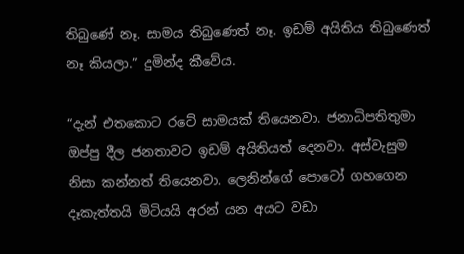තිබුණේ නෑ. සාමය තිබුණෙත් නෑ. ඉඩම් අයිතිය තිබුණෙත් නෑ කියලා.” දුමින්ද කීවේය.

“දැන් එතකොට රටේ සාමයක් තියෙනවා. ජනාධිපතිතුමා ඔප්පු දීල ජනතාවට ඉඩම් අයිතියත් දෙනවා. අස්වැසුම නිසා කන්නත් තියෙනවා. ලෙනින්ගේ පොටෝ ගහගෙන දෑකැත්තයි මිටියයි අරන් යන අයට වඩා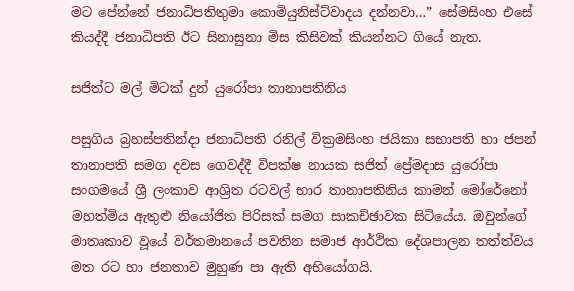මට පේන්නේ ජනාධිපතිතුමා කොමියුනිස්ට්වාදය දන්නවා…” සේමසිංහ එසේ කියද්දී ජනාධිපති ඊට සිනාසුනා මිස කිසිවක් කියන්නට ගියේ නැත.

සජිත්ට මල් මිටක් දුන් යුරෝපා තානාපතිනිය

පසුගිය බ්‍රහස්පතින්දා ජනාධිපති රනිල් වික්‍රමසිංහ ජයිකා සභාපති හා ජපන් තානාපති සමග දවස ගෙවද්දී විපක්ෂ නායක සජිත් ප්‍රේමදාස යුරෝපා සංගමයේ ශ්‍රී ලංකාව ආශ්‍රිත රටවල් භාර තානාපතිනිය කාමන් මෝරේනෝ මහත්මිය ඇතුළු නියෝජිත පිරිසක් සමග සාකච්ඡාවක සිටියේය. ඔවුන්ගේ මාතෘකාව වූයේ වර්තමානයේ පවතින සමාජ ආර්ථික දේශපාලන තත්ත්වය මත රට හා ජනතාව මුහුණ පා ඇති අභියෝගයි.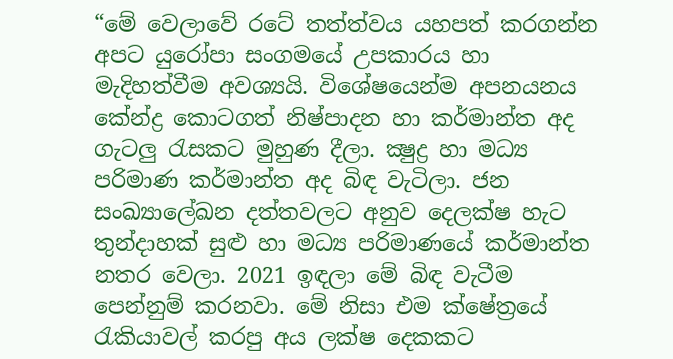“මේ වෙලාවේ රටේ තත්ත්වය යහපත් කරගන්න අපට යුරෝපා සංගමයේ උපකාරය හා මැදිහත්වීම අවශ්‍යයි. විශේෂයෙන්ම අපනයනය කේන්ද්‍ර කොටගත් නිෂ්පාදන හා කර්මාන්ත අද ගැටලු රැසකට මුහුණ දීලා. ක්‍ෂුද්‍ර හා මධ්‍ය පරිමාණ කර්මාන්ත අද බිඳ වැටිලා. ජන සංඛ්‍යාලේඛන දත්තවලට අනුව දෙලක්ෂ හැට තුන්දාහක් සුළු හා මධ්‍ය පරිමාණයේ කර්මාන්ත නතර වෙලා. 2021 ඉඳලා මේ බිඳ වැටීම පෙන්නුම් කරනවා. මේ නිසා එම ක්ෂේත්‍රයේ රැකියාවල් කරපු අය ලක්ෂ දෙකකට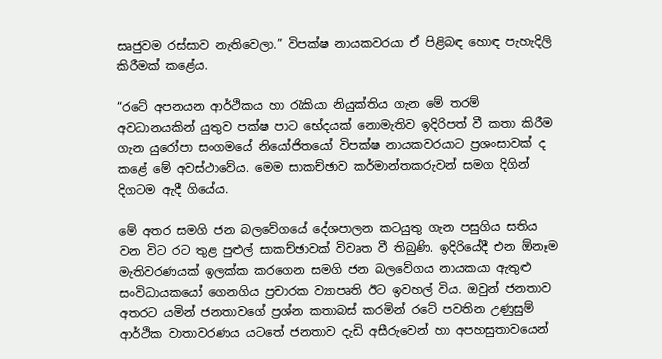සෘජුවම රස්සාව නැතිවෙලා.” විපක්ෂ නායකවරයා ඒ පිළිබඳ හොඳ පැහැදිලි කිරීමක් කළේය.

“රටේ අපනයන ආර්ථිකය හා රැකියා නියුක්තිය ගැන මේ තරම් අවධානයකින් යුතුව පක්ෂ පාට භේදයක් නොමැතිව ඉදිරිපත් වී කතා කිරීම ගැන යුරෝපා සංගමයේ නියෝජිතයෝ විපක්ෂ නායකවරයාට ප්‍රශංසාවක් ද කළේ මේ අවස්ථාවේය. මෙම සාකච්ඡාව කර්මාන්තකරුවන් සමග දිගින් දිගටම ඇදී ගියේය.

මේ අතර සමගි ජන බලවේගයේ දේශපාලන කටයුතු ගැන පසුගිය සතිය වන විට රට තුළ පුළුල් සාකච්ඡාවක් විවෘත වී තිබුණි. ඉදිරියේදී එන ඕනෑම මැතිවරණයක් ඉලක්ක කරගෙන සමගි ජන බලවේගය නායකයා ඇතුළු සංවිධායකයෝ ගෙනගිය ප්‍රචාරක ව්‍යාපෘති ඊට ඉවහල් විය. ඔවුන් ජනතාව අතරට යමින් ජනතාවගේ ප්‍රශ්න කතාබස් කරමින් රටේ පවතින උණුසුම් ආර්ථික වාතාවරණය යටතේ ජනතාව දැඩි අසීරුවෙන් හා අපහසුතාවයෙන්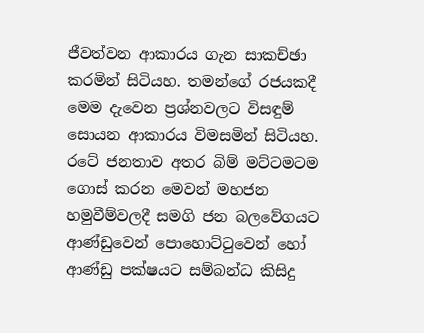ජීවත්වන ආකාරය ගැන සාකච්ඡා කරමින් සිටියහ. තමන්ගේ රජයකදී මෙම දැවෙන ප්‍රශ්නවලට විසඳුම් සොයන ආකාරය විමසමින් සිටියහ. රටේ ජනතාව අතර බිම් මට්ටමටම ගොස් කරන මෙවන් මහජන හමුවීම්වලදී සමගි ජන බලවේගයට ආණ්ඩුවෙන් පොහොට්ටුවෙන් හෝ ආණ්ඩු පක්ෂයට සම්බන්ධ කිසිදු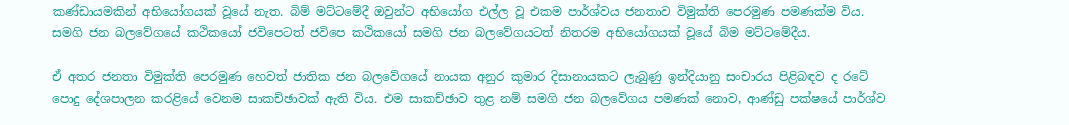කණ්ඩායමකින් අභියෝගයක් වූයේ නැත. බිම් මට්ටමේදී ඔවුන්ට අභියෝග එල්ල වූ එකම පාර්ශ්වය ජනතාව විමුක්ති පෙරමුණ පමණක්ම විය. සමගි ජන බලවේගයේ කථිකයෝ ජවිපෙටත් ජවිපෙ කථිකයෝ සමගි ජන බලවේගයටත් නිතරම අභියෝගයක් වූයේ බිම මට්ටමේදීය.

ඒ අතර ජනතා විමුක්ති පෙරමුණ හෙවත් ජාතික ජන බලවේගයේ නායක අනුර කුමාර දිසානායකට ලැබුණු ඉන්දියානු සංචාරය පිළිබඳව ද රටේ පොදු දේශපාලන කරළියේ වෙනම සාකච්ඡාවක් ඇති විය. එම සාකච්ඡාව තුළ නම් සමගි ජන බලවේගය පමණක් නොව, ආණ්ඩු පක්ෂයේ පාර්ශ්ව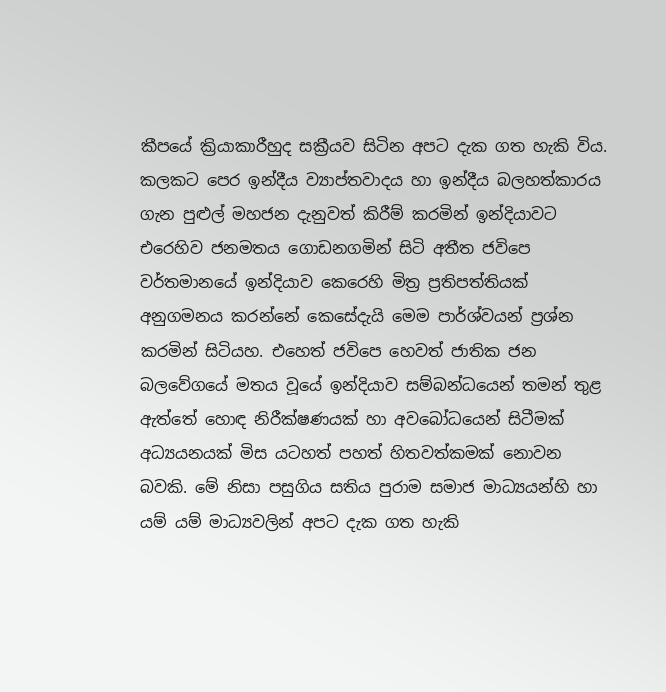කීපයේ ක්‍රියාකාරීහුද සක්‍රීයව සිටින අපට දැක ගත හැකි විය. කලකට පෙර ඉන්දීය ව්‍යාප්තවාදය හා ඉන්දීය බලහත්කාරය ගැන පුළුල් මහජන දැනුවත් කිරීම් කරමින් ඉන්දියාවට එරෙහිව ජනමතය ගොඩනගමින් සිටි අතීත ජවිපෙ වර්තමානයේ ඉන්දියාව කෙරෙහි මිත්‍ර ප්‍රතිපත්තියක් අනුගමනය කරන්නේ කෙසේදැයි මෙම පාර්ශ්වයන් ප්‍රශ්න කරමින් සිටියහ. එහෙත් ජවිපෙ හෙවත් ජාතික ජන බලවේගයේ මතය වූයේ ඉන්දියාව සම්බන්ධයෙන් තමන් තුළ ඇත්තේ හොඳ නිරීක්ෂණයක් හා අවබෝධයෙන් සිටීමක් අධ්‍යයනයක් මිස යටහත් පහත් හිතවත්කමක් නොවන බවකි. මේ නිසා පසුගිය සතිය පුරාම සමාජ මාධ්‍යයන්හි හා යම් යම් මාධ්‍යවලින් අපට දැක ගත හැකි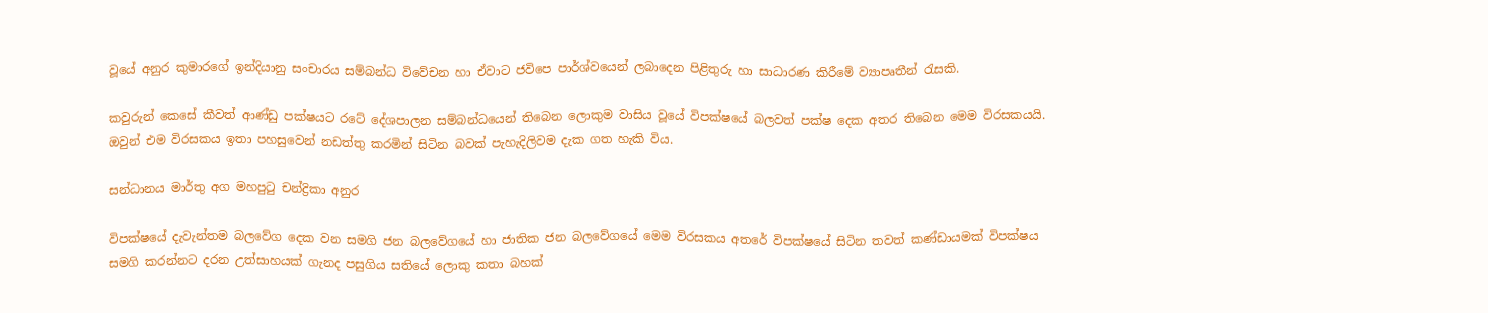වූයේ අනුර කුමාරගේ ඉන්දියානු සංචාරය සම්බන්ධ විවේචන හා ඒවාට ජවිපෙ පාර්ශ්වයෙන් ලබාදෙන පිළිතුරු හා සාධාරණ කිරීමේ ව්‍යාපෘතීන් රැසකි.

කවුරුන් කෙසේ කීවත් ආණ්ඩු පක්ෂයට රටේ දේශපාලන සම්බන්ධයෙන් තිබෙන ලොකුම වාසිය වූයේ විපක්ෂයේ බලවත් පක්ෂ දෙක අතර තිබෙන මෙම විරසකයයි. ඔවුන් එම විරසකය ඉතා පහසුවෙන් නඩත්තු කරමින් සිටින බවක් පැහැදිලිවම දැක ගත හැකි විය.

සන්ධානය මාර්තු අග මහපුටු චන්ද්‍රිකා අනුර

විපක්ෂයේ දැවැන්තම බලවේග දෙක වන සමගි ජන බලවේගයේ හා ජාතික ජන බලවේගයේ මෙම විරසකය අතරේ විපක්ෂයේ සිටින තවත් කණ්ඩායමක් විපක්ෂය සමගි කරන්නට දරන උත්සාහයක් ගැනද පසුගිය සතියේ ලොකු කතා බහක්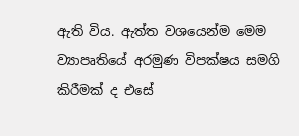ඇති විය. ඇත්ත වශයෙන්ම මෙම ව්‍යාපෘතියේ අරමුණ විපක්ෂය සමගි කිරීමක් ද එසේ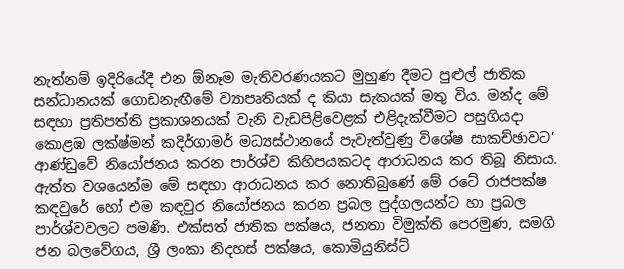නැත්නම් ඉදිරියේදී එන ඕනෑම මැතිවරණයකට මුහුණ දීමට පුළුල් ජාතික සන්ධානයක් ගොඩනැඟීමේ ව්‍යාපෘතියක් ද කියා සැකයක් මතු විය. මන්ද මේ සඳහා ප්‍රතිපත්ති ප්‍රකාශනයක් වැනි වැඩපිළිවෙළක් එළිදැක්වීමට පසුගියදා කොළඹ ලක්ෂ්මන් කදිර්ගාමර් මධ්‍යස්ථානයේ පැවැත්වුණු විශේෂ සාකච්ඡාවට’ ආණ්ඩුවේ නියෝජනය කරන පාර්ශ්ව කිහිපයකටද ආරාධනය කර තිබූ නිසාය. ඇත්ත වශයෙන්ම මේ සඳහා ආරාධනය කර නොතිබුණේ මේ රටේ රාජපක්ෂ කඳවුරේ හෝ එම කඳවුර නියෝජනය කරන ප්‍රබල පුද්ගලයන්ට හා ප්‍රබල පාර්ශ්වවලට පමණි. එක්සත් ජාතික පක්ෂය, ජනතා විමුක්ති පෙරමුණ, සමගි ජන බලවේගය, ශ්‍රී ලංකා නිදහස් පක්ෂය, කොමියුනිස්ට්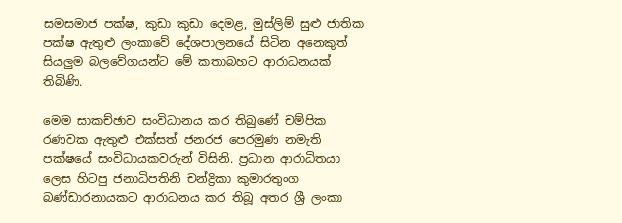සමසමාජ පක්ෂ, කුඩා කුඩා දෙමළ, මුස්ලිම් සුළු ජාතික පක්ෂ ඇතුළු ලංකාවේ දේශපාලනයේ සිටින අනෙකුත් සියලුම බලවේගයන්ට මේ කතාබහට ආරාධනයක් තිබිණි.

මෙම සාකච්ඡාව සංවිධානය කර තිබුණේ චම්පික රණවක ඇතුළු එක්සත් ජනරජ පෙරමුණ නමැති පක්ෂයේ සංවිධායකවරුන් විසිනි. ප්‍රධාන ආරාධිතයා ලෙස හිටපු ජනාධිපතිනි චන්ද්‍රිකා කුමාරතුංග බණ්ඩාරනායකට ආරාධනය කර තිබූ අතර ශ්‍රී ලංකා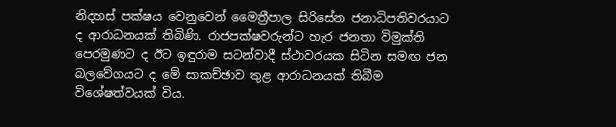නිදහස් පක්ෂය වෙනුවෙන් මෛත්‍රීපාල සිරිසේන ජනාධිපතිවරයාට ද ආරාධනයක් තිබිණි. රාජපක්ෂවරුන්ට හැර ජනතා විමුක්ති පෙරමුණට ද ඊට ඉඳුරාම සටන්වාදී ස්ථාවරයක සිටින සමඟ ජන බලවේගයට ද මේ සාකච්ඡාව තුළ ආරාධනයක් තිබීම විශේෂත්වයක් විය.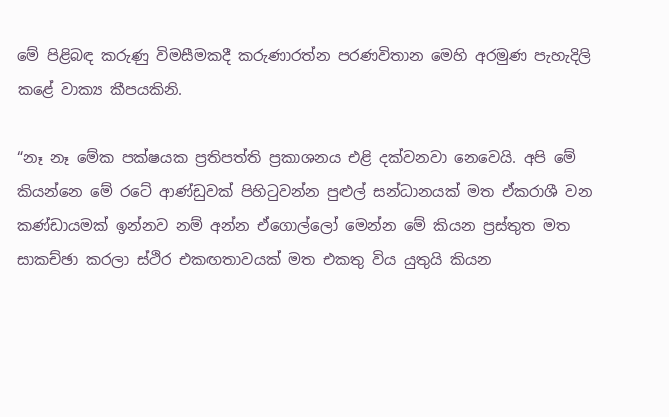මේ පිළිබඳ කරුණු විමසීමකදී කරුණාරත්න පරණවිතාන මෙහි අරමුණ පැහැදිලි කළේ වාක්‍ය කීපයකිනි.

“නෑ නෑ මේක පක්ෂයක ප්‍රතිපත්ති ප්‍රකාශනය එළි දක්වනවා නෙවෙයි. අපි මේ කියන්නෙ මේ රටේ ආණ්ඩුවක් පිහිටුවන්න පුළුල් සන්ධානයක් මත ඒකරාශී වන කණ්ඩායමක් ඉන්නව නම් අන්න ඒගොල්ලෝ මෙන්න මේ කියන ප්‍රස්තුත මත සාකච්ඡා කරලා ස්ථිර එකඟතාවයක් මත එකතු විය යුතුයි කියන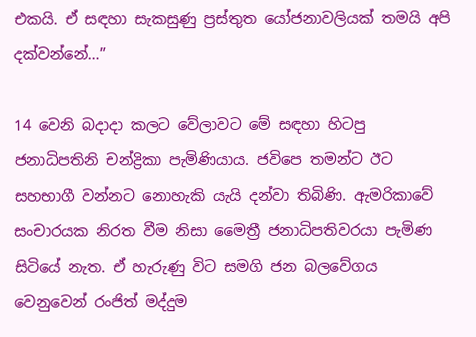එකයි. ඒ සඳහා සැකසුණු ප්‍රස්තුත යෝජනාවලියක් තමයි අපි දක්වන්නේ…”

14 වෙනි බදාදා කලට වේලාවට මේ සඳහා හිටපු ජනාධිපතිනි චන්ද්‍රිකා පැමිණියාය. ජවිපෙ තමන්ට ඊට සහභාගී වන්නට නොහැකි යැයි දන්වා තිබිණි. ඇමරිකාවේ සංචාරයක නිරත වීම නිසා මෛත්‍රී ජනාධිපතිවරයා පැමිණ සිටියේ නැත. ඒ හැරුණු විට සමගි ජන බලවේගය වෙනුවෙන් රංජිත් මද්දුම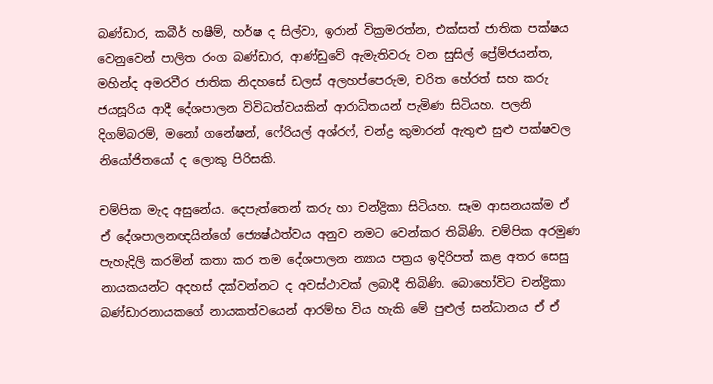බණ්ඩාර, කබීර් හෂීම්, හර්ෂ ද සිල්වා, ඉරාන් වික්‍රමරත්න, එක්සත් ජාතික පක්ෂය වෙනුවෙන් පාලිත රංග බණ්ඩාර, ආණ්ඩුවේ ඇමැතිවරු වන සුසිල් ප්‍රේම්ජයන්ත, මහින්ද අමරවීර ජාතික නිදහසේ ඩලස් අලහප්පෙරුම, චරිත හේරත් සහ කරු ජයසූරිය ආදී දේශපාලන විවිධත්වයකින් ආරාධිතයන් පැමිණ සිටියහ. පලනි දිගම්බරම්, මනෝ ගනේෂන්, ෆේරියල් අශ්රෆ්, චන්ද්‍ර කුමාරන් ඇතුළු සුළු පක්ෂවල නියෝජිතයෝ ද ලොකු පිරිසකි.

චම්පික මැද අසුනේය. දෙපැත්තෙන් කරු හා චන්ද්‍රිකා සිටියහ. සෑම ආසනයක්ම ඒ ඒ දේශපාලනඥයින්ගේ ජ්‍යෙෂ්ඨත්වය අනුව නමට වෙන්කර තිබිණි. චම්පික අරමුණ පැහැදිලි කරමින් කතා කර තම දේශපාලන න්‍යාය පත්‍රය ඉදිරිපත් කළ අතර සෙසු නායකයන්ට අදහස් දක්වන්නට ද අවස්ථාවක් ලබාදී තිබිණි. බොහෝවිට චන්ද්‍රිකා බණ්ඩාරනායකගේ නායකත්වයෙන් ආරම්භ විය හැකි මේ පුළුල් සන්ධානය ඒ ඒ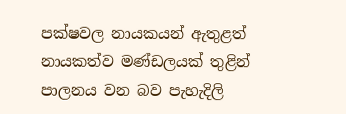පක්ෂවල නායකයන් ඇතුළත් නායකත්ව මණ්ඩලයක් තුළින් පාලනය වන බව පැහැදිලි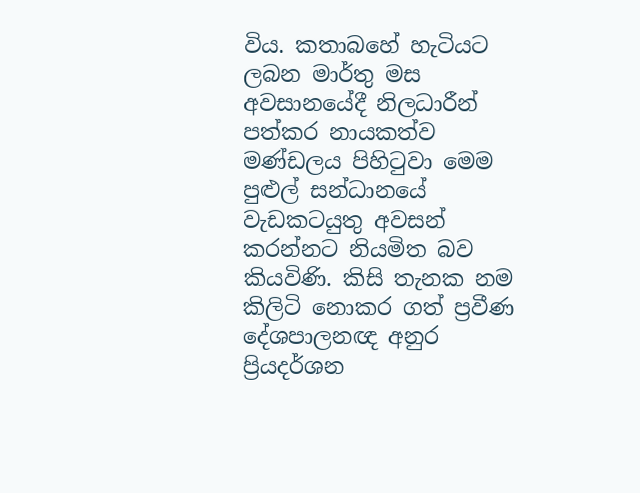විය. කතාබහේ හැටියට ලබන මාර්තු මස අවසානයේදී නිලධාරීන් පත්කර නායකත්ව මණ්ඩලය පිහිටුවා මෙම පුළුල් සන්ධානයේ වැඩකටයුතු අවසන් කරන්නට නියමිත බව කියවිණි. කිසි තැනක නම කිලිටි නොකර ගත් ප්‍රවීණ දේශපාලනඥ අනුර ප්‍රියදර්ශන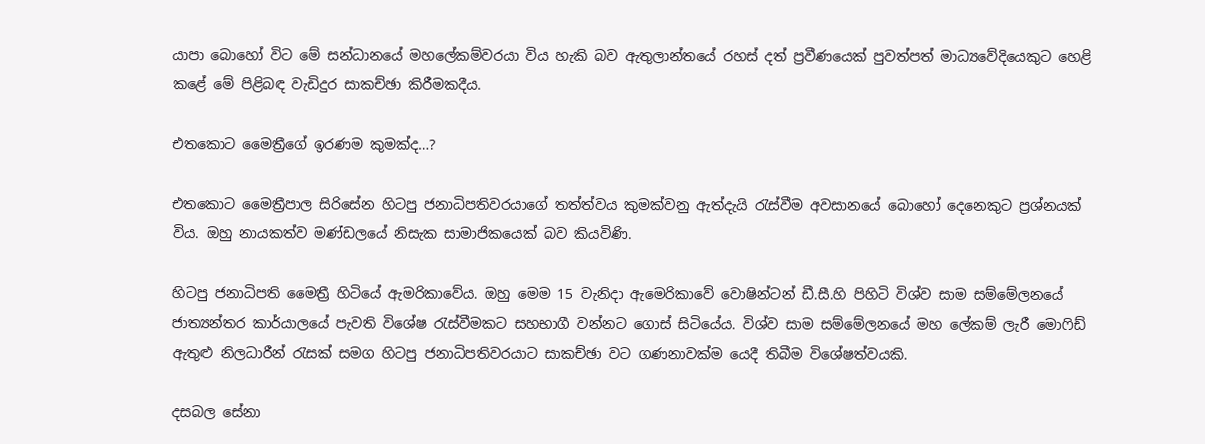යාපා බොහෝ විට මේ සන්ධානයේ මහලේකම්වරයා විය හැකි බව ඇතුලාන්තයේ රහස් දත් ප්‍රවීණයෙක් පුවත්පත් මාධ්‍යවේදියෙකුට හෙළි කළේ මේ පිළිබඳ වැඩිදුර සාකච්ඡා කිරීමකදීය.

එතකොට මෛත්‍රීගේ ඉරණම කුමක්ද…?

එතකොට මෛත්‍රීපාල සිරිසේන හිටපු ජනාධිපතිවරයාගේ තත්ත්වය කුමක්වනු ඇත්දැයි රැස්වීම අවසානයේ බොහෝ දෙනෙකුට ප්‍රශ්නයක් විය. ඔහු නායකත්ව මණ්ඩලයේ නිසැක සාමාජිකයෙක් බව කියවිණි.

හිටපු ජනාධිපති මෛත්‍රී හිටියේ ඇමරිකාවේය. ඔහු මෙම 15 වැනිදා ඇමෙරිකාවේ වොෂින්ටන් ඩී.සී.හි පිහිටි විශ්ව සාම සම්මේලනයේ ජාත්‍යන්තර කාර්යාලයේ පැවති විශේෂ රැස්වීමකට සහභාගී වන්නට ගොස් සිටියේය. විශ්ව සාම සම්මේලනයේ මහ ලේකම් ලැරී මොෆිඩ් ඇතුළු නිලධාරීන් රැසක් සමග හිටපු ජනාධිපතිවරයාට සාකච්ඡා වට ගණනාවක්ම යෙදී තිබීම විශේෂත්වයකි.

දසබල සේනා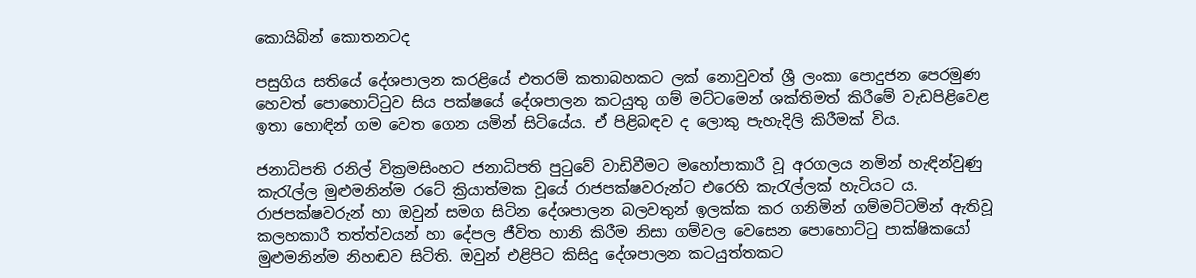කොයිබින් කොතනටද

පසුගිය සතියේ දේශපාලන කරළියේ එතරම් කතාබහකට ලක් නොවුවත් ශ්‍රී ලංකා පොදුජන පෙරමුණ හෙවත් පොහොට්ටුව සිය පක්ෂයේ දේශපාලන කටයුතු ගම් මට්ටමෙන් ශක්තිමත් කිරීමේ වැඩපිළිවෙළ ඉතා හොඳින් ගම වෙත ගෙන යමින් සිටියේය. ඒ පිළිබඳව ද ලොකු පැහැදිලි කිරීමක් විය.

ජනාධිපති රනිල් වික්‍රමසිංහට ජනාධිපති පුටුවේ වාඩිවීමට මහෝපාකාරී වූ අරගලය නමින් හැඳින්වුණු කැරැල්ල මුළුමනින්ම රටේ ක්‍රියාත්මක වූයේ රාජපක්ෂවරුන්ට එරෙහි කැරැල්ලක් හැටියට ය. රාජපක්ෂවරුන් හා ඔවුන් සමග සිටින දේශපාලන බලවතුන් ඉලක්ක කර ගනිමින් ගම්මට්ටමින් ඇතිවූ කලහකාරී තත්ත්වයන් හා දේපල ජීවිත හානි කිරීම නිසා ගම්වල වෙසෙන පොහොට්ටු පාක්ෂිකයෝ මුළුමනින්ම නිහඬව සිටිති. ඔවුන් එළිපිට කිසිදු දේශපාලන කටයුත්තකට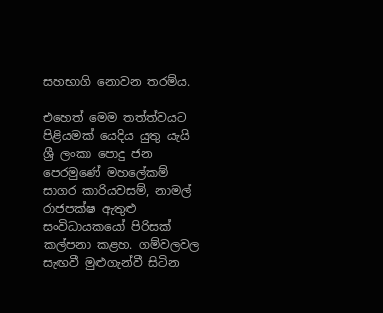සහභාගි නොවන තරම්ය.

එහෙත් මෙම තත්ත්වයට පිළියමක් යෙදිය යුතු යැයි ශ්‍රී ලංකා පොදු ජන පෙරමුණේ මහලේකම් සාගර කාරියවසම්, නාමල් රාජපක්ෂ ඇතුළු සංවිධායකයෝ පිරිසක් කල්පනා කළහ. ගම්වලවල සැඟවී මුළුගැන්වී සිටින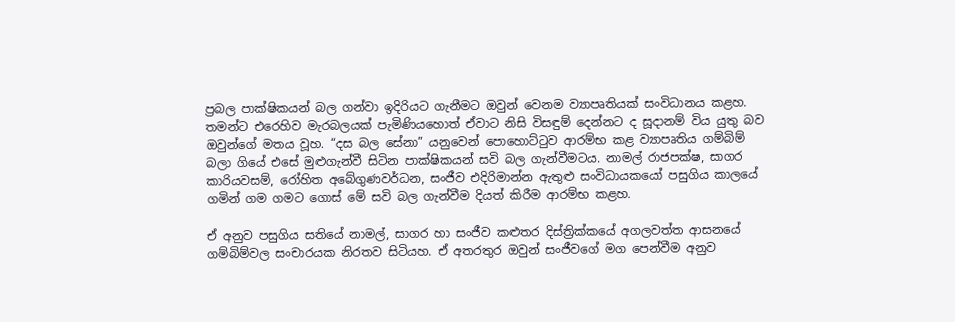ප්‍රබල පාක්ෂිකයන් බල ගන්වා ඉදිරියට ගැනීමට ඔවුන් වෙනම ව්‍යාපෘතියක් සංවිධානය කළහ. තමන්ට එරෙහිව මැරබලයක් පැමිණියහොත් ඒවාට නිසි විසඳුම් දෙන්නට ද සූදානම් විය යුතු බව ඔවුන්ගේ මතය වූහ. “දස බල සේනා” යනුවෙන් පොහොට්ටුව ආරම්භ කළ ව්‍යාපෘතිය ගම්බිම් බලා ගියේ එසේ මුළුගැන්වී සිටින පාක්ෂිකයන් සවි බල ගැන්වීමටය. නාමල් රාජපක්ෂ, සාගර කාරියවසම්, රෝහිත අබේගුණවර්ධන, සංජීව එදිරිමාන්න ඇතුළු සංවිධායකයෝ පසුගිය කාලයේ ගමින් ගම ගමට ගොස් මේ සවි බල ගැන්වීම දියත් කිරීම ආරම්භ කළහ.

ඒ අනුව පසුගිය සතියේ නාමල්, සාගර හා සංජීව කළුතර දිස්ත්‍රික්කයේ අගලවත්ත ආසනයේ ගම්බිම්වල සංචාරයක නිරතව සිටියහ. ඒ අතරතුර ඔවුන් සංජීවගේ මග පෙන්වීම අනුව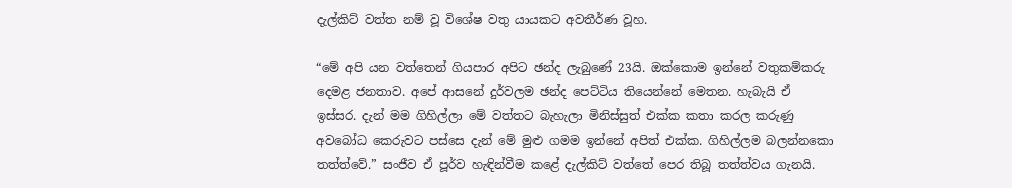දැල්කිට් වත්ත නම් වූ විශේෂ වතු යායකට අවතීර්ණ වූහ.

“මේ අපි යන වත්තෙන් ගියපාර අපිට ඡන්ද ලැබුණේ 23යි. ඔක්කොම ඉන්නේ වතුකම්කරු දෙමළ ජනතාව. අපේ ආසනේ දුර්වලම ඡන්ද පෙට්ටිය තියෙන්නේ මෙතන. හැබැයි ඒ ඉස්සර. දැන් මම ගිහිල්ලා මේ වත්තට බැහැලා මිනිස්සුත් එක්ක කතා කරල කරුණු අවබෝධ කෙරුවට පස්සෙ දැන් මේ මුළු ගමම ඉන්නේ අපිත් එක්ක. ගිහිල්ලම බලන්නකො තත්ත්වේ.” සංජීව ඒ පූර්ව හැඳින්වීම කළේ දැල්කිට් වත්තේ පෙර තිබූ තත්ත්වය ගැනයි.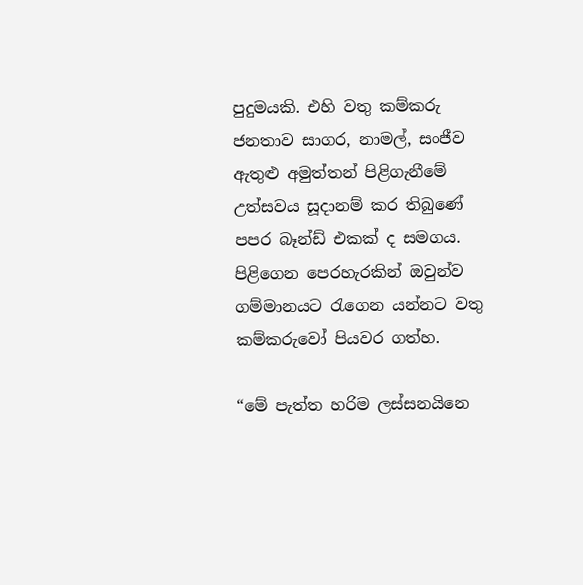පුදුමයකි. එහි වතු කම්කරු ජනතාව සාගර, නාමල්, සංජීව ඇතුළු අමුත්තන් පිළිගැනීමේ උත්සවය සූදානම් කර තිබුණේ පපර බෑන්ඩ් එකක් ද සමගය. පිළිගෙන පෙරහැරකින් ඔවුන්ව ගම්මානයට රැගෙන යන්නට වතු කම්කරුවෝ පියවර ගත්හ.

“මේ පැත්ත හරිම ලස්සනයිනෙ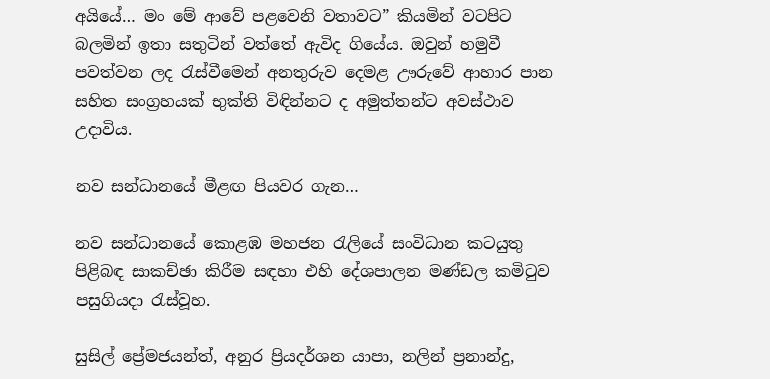අයියේ… මං මේ ආවේ පළවෙනි වතාවට” කියමින් වටපිට බලමින් ඉතා සතුටින් වත්තේ ඇවිද ගියේය. ඔවුන් හමුවී පවත්වන ලද රැස්වීමෙන් අනතුරුව දෙමළ ඌරුවේ ආහාර පාන සහිත සංග්‍රහයක් භුක්ති විඳින්නට ද අමුත්තන්ට අවස්ථාව උදාවිය.

නව සන්ධානයේ මීළඟ පියවර ගැන…

නව සන්ධානයේ කොළඹ මහජන රැලියේ සංවිධාන කටයුතු පිළිබඳ සාකච්ඡා කිරීම සඳහා එහි දේශපාලන මණ්ඩල කමිටුව පසුගියදා රැස්වූහ.

සුසිල් ප්‍රේමජයන්ත්, අනුර ප්‍රියදර්ශන යාපා, නලින් ප්‍රනාන්දු,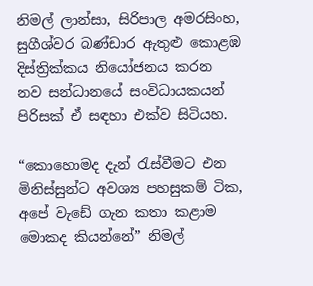නිමල් ලාන්සා, සිරිපාල අමරසිංහ, සුගීශ්වර බණ්ඩාර ඇතුළු කොළඹ දිස්ත්‍රික්කය නියෝජනය කරන නව සන්ධානයේ සංවිධායකයන් පිරිසක් ඒ සඳහා එක්ව සිටියහ.

“කොහොමද දැන් රැස්වීමට එන මිනිස්සුන්ට අවශ්‍ය පහසුකම් ටික, අපේ වැඩේ ගැන කතා කළාම මොකද කියන්නේ” නිමල්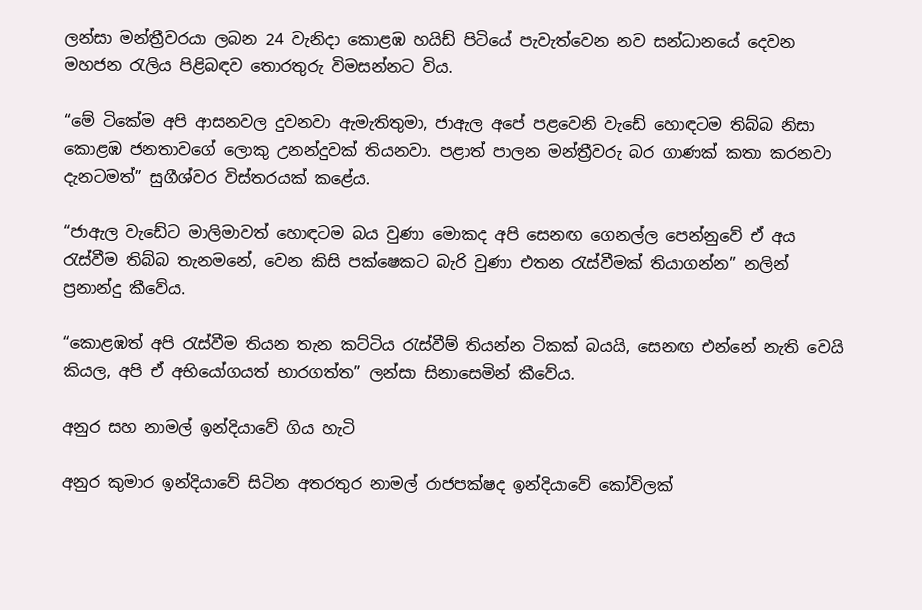ලන්සා මන්ත්‍රීවරයා ලබන 24 වැනිදා කොළඹ හයිඩ් පිටියේ පැවැත්වෙන නව සන්ධානයේ දෙවන මහජන රැලිය පිළිබඳව තොරතුරු විමසන්නට විය.

“මේ ටිකේම අපි ආසනවල දුවනවා ඇමැතිතුමා, ජාඇල අපේ පළවෙනි වැඩේ හොඳටම තිබ්බ නිසා කොළඹ ජනතාවගේ ලොකු උනන්දුවක් තියනවා. පළාත් පාලන මන්ත්‍රීවරු බර ගාණක් කතා කරනවා දැනටමත්” සුගීශ්වර විස්තරයක් කළේය.

“ජාඇල වැඩේට මාලිමාවත් හොඳටම බය වුණා මොකද අපි සෙනඟ ගෙනල්ල පෙන්නුවේ ඒ අය රැස්වීම තිබ්බ තැනමනේ, වෙන කිසි පක්ෂෙකට බැරි වුණා එතන රැස්වීමක් තියාගන්න” නලින් ප්‍රනාන්දු කීවේය.

“කොළඹත් අපි රැස්වීම තියන තැන කට්ටිය රැස්වීම් තියන්න ටිකක් බයයි, සෙනඟ එන්නේ නැති වෙයි කියල, අපි ඒ අභියෝගයත් භාරගත්ත” ලන්සා සිනාසෙමින් කීවේය.

අනුර සහ නාමල් ඉන්දියාවේ ගිය හැටි

අනුර කුමාර ඉන්දියාවේ සිටින අතරතුර නාමල් රාජපක්ෂද ඉන්දියාවේ කෝවිලක්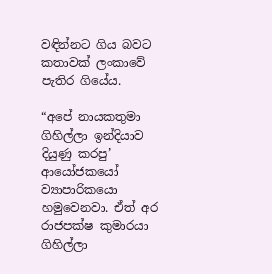වඳින්නට ගිය බවට කතාවක් ලංකාවේ පැතිර ගියේය.

“අපේ නායකතුමා ගිහිල්ලා ඉන්දියාව දියුණු කරපු’ ආයෝජකයෝ ව්‍යාපාරිකයො හමුවෙනවා. ඒත් අර රාජපක්ෂ කුමාරයා ගිහිල්ලා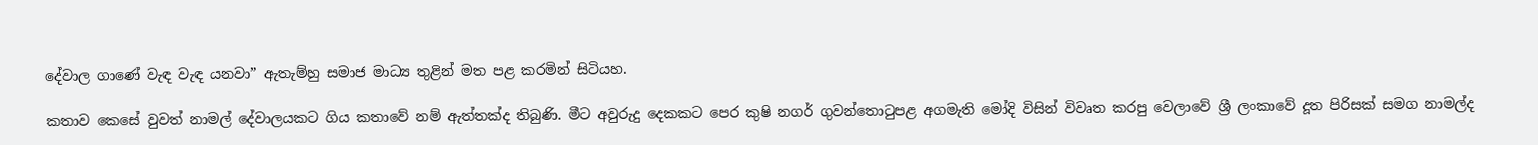දේවාල ගාණේ වැඳ වැඳ යනවා” ඇතැම්හු සමාජ මාධ්‍ය තුළින් මත පළ කරමින් සිටියහ.

කතාව කෙසේ වුවත් නාමල් දේවාලයකට ගිය කතාවේ නම් ඇත්තක්ද තිබුණි. මීට අවුරුදු දෙකකට පෙර කුෂි නගර් ගුවන්තොටුපළ අගමැති මෝදි විසින් විවෘත කරපු වෙලාවේ ශ්‍රී ලංකාවේ දූත පිරිසක් සමග නාමල්ද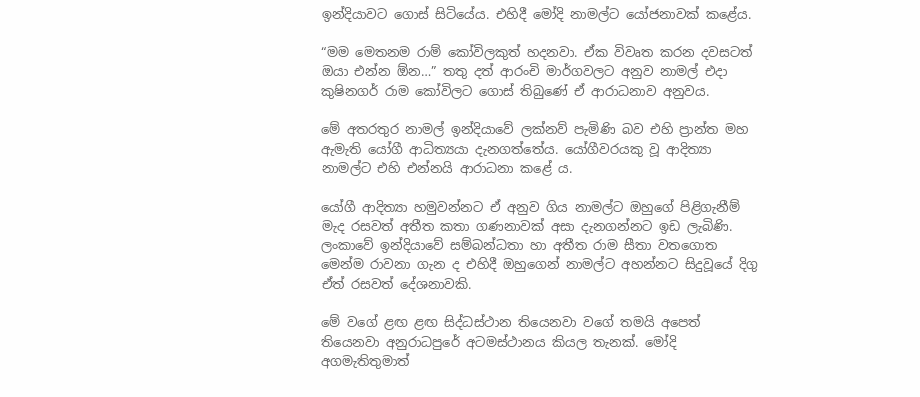ඉන්දියාවට ගොස් සිටියේය. එහිදී මෝදි නාමල්ට යෝජනාවක් කළේය.

“මම මෙතනම රාම් කෝවිලකුත් හදනවා. ඒක විවෘත කරන දවසටත් ඔයා එන්න ඕන…” තතු දත් ආරංචි මාර්ගවලට අනුව නාමල් එදා කුෂිනගර් රාම කෝවිලට ගොස් තිබුණේ ඒ ආරාධනාව අනුවය.

මේ අතරතුර නාමල් ඉන්දියාවේ ලක්නව් පැමිණි බව එහි ප්‍රාන්ත මහ ඇමැති යෝගී ආධිත්‍යයා දැනගත්තේය. යෝගීවරයකු වූ ආදිත්‍යා නාමල්ට එහි එන්නයි ආරාධනා කළේ ය.

යෝගී ආදිත්‍යා හමුවන්නට ඒ අනුව ගිය නාමල්ට ඔහුගේ පිළිගැනීම් මැද රසවත් අතීත කතා ගණනාවක් අසා දැනගන්නට ඉඩ ලැබිණි. ලංකාවේ ඉන්දියාවේ සම්බන්ධතා හා අතීත රාම සීතා වතගොත මෙන්ම රාවනා ගැන ද එහිදී ඔහුගෙන් නාමල්ට අහන්නට සිදුවූයේ දිගු ඒත් රසවත් දේශනාවකි.

මේ වගේ ළඟ ළඟ සිද්ධස්ථාන තියෙනවා වගේ තමයි අපෙත් තියෙනවා අනුරාධපුරේ අටමස්ථානය කියල තැනක්. මෝදි අගමැතිතුමාත්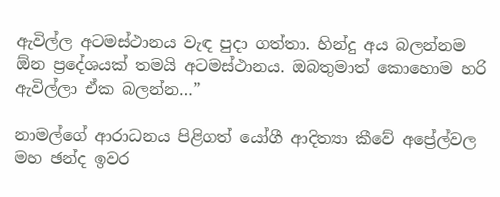ඇවිල්ල අටමස්ථානය වැඳ පුදා ගත්තා. හින්දු අය බලන්නම ඕන ප්‍රදේශයක් තමයි අටමස්ථානය. ඔබතුමාත් කොහොම හරි ඇවිල්ලා ඒක බලන්න…”

නාමල්ගේ ආරාධනය පිළිගත් යෝගී ආදිත්‍යා කීවේ අප්‍රේල්වල මහ ඡන්ද ඉවර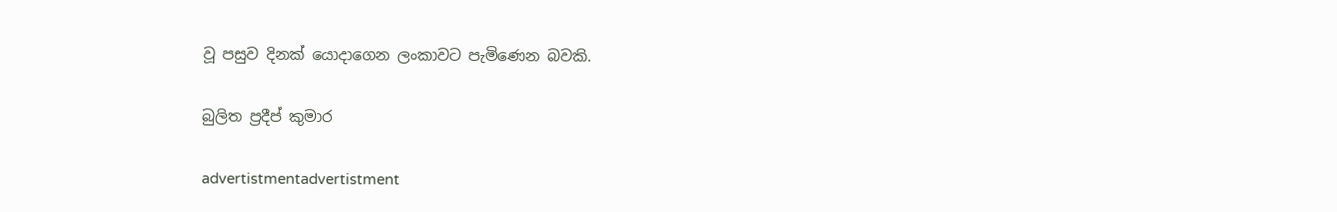වූ පසුව දිනක් යොදාගෙන ලංකාවට පැමිණෙන බවකි.

බුලිත ප්‍රදීප් කුමාර

advertistmentadvertistment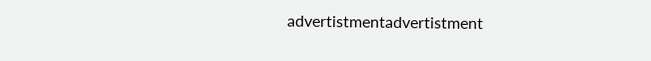advertistmentadvertistment